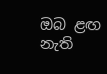ඔබ ළඟ නැති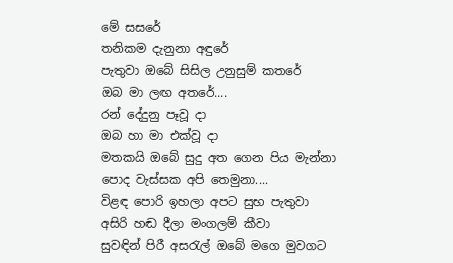මේ සසරේ
තනිකම දැනුනා අඳුරේ
පැතුවා ඔබේ සිසිල උනුසුම් කතරේ
ඔබ මා ලඟ අතරේ....
රන් දේදුනු පෑවූ දා
ඔබ හා මා එක්වූ දා
මතකයි ඔබේ සුදු අත ගෙන පිය මැන්නා
පොද වැස්සක අපි තෙමුනා....
විළඳ පොරි ඉහලා අපට සුභ පැතුවා
අසිරි හඬ දීලා මංගලම් කීවා
සුවඳින් පිරී අසරැල් ඔබේ මගෙ මුවගට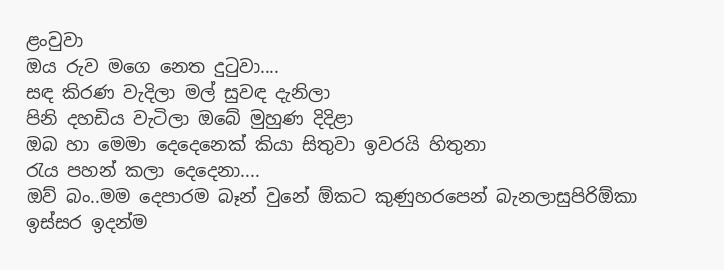ළංවුවා
ඔය රුව මගෙ නෙත දුටුවා....
සඳ කිරණ වැදිලා මල් සුවඳ දැනිලා
පිනි දහඩිය වැටිලා ඔබේ මුහුණ දිදිළා
ඔබ හා මෙමා දෙදෙනෙක් කියා සිතුවා ඉවරයි හිතුනා
රැය පහන් කලා දෙදෙනා....
ඔව් බං..මම දෙපාරම බෑන් වුනේ ඕකට කුණුහරපෙන් බැනලාසුපිරිඕකා ඉස්සර ඉදන්ම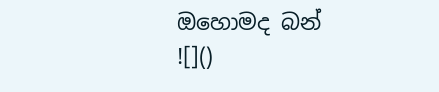ඔහොමද බන්
![]()